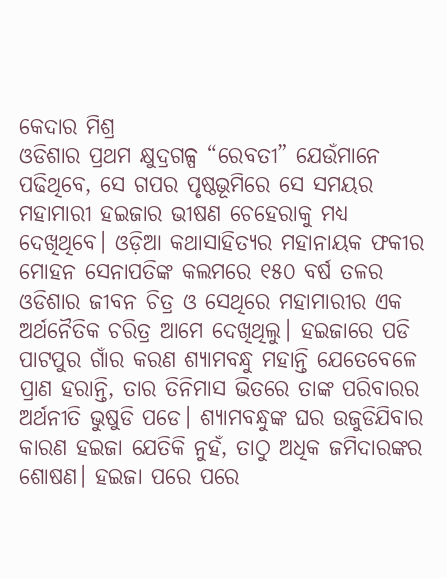କେଦାର ମିଶ୍ର
ଓଡିଶାର ପ୍ରଥମ କ୍ଷୁଦ୍ରଗଳ୍ପ “ରେବତୀ” ଯେଉଁମାନେ ପଢିଥିବେ, ସେ ଗପର ପୃଷ୍ଠଭୂମିରେ ସେ ସମୟର ମହାମାରୀ ହଇଜାର ଭୀଷଣ ଚେହେରାକୁ ମଧ୍ୟ ଦେଖିଥିବେ। ଓଡ଼ିଆ କଥାସାହିତ୍ୟର ମହାନାୟକ ଫକୀର ମୋହନ ସେନାପତିଙ୍କ କଲମରେ ୧୫୦ ବର୍ଷ ତଳର ଓଡିଶାର ଜୀବନ ଚିତ୍ର ଓ ସେଥିରେ ମହାମାରୀର ଏକ ଅର୍ଥନୈତିକ ଚରିତ୍ର ଆମେ ଦେଖିଥିଲୁ। ହଇଜାରେ ପଡି ପାଟପୁର ଗାଁର କରଣ ଶ୍ୟାମବନ୍ଧୁ ମହାନ୍ତି ଯେତେବେଳେ ପ୍ରାଣ ହରାନ୍ତି, ତାର ତିନିମାସ ଭିତରେ ତାଙ୍କ ପରିବାରର ଅର୍ଥନୀତି ଭୁଷୁଡି ପଡେ। ଶ୍ୟାମବନ୍ଧୁଙ୍କ ଘର ଉଜୁଡିଯିବାର କାରଣ ହଇଜା ଯେତିକି ନୁହଁ, ତାଠୁ ଅଧିକ ଜମିଦାରଙ୍କର ଶୋଷଣ। ହଇଜା ପରେ ପରେ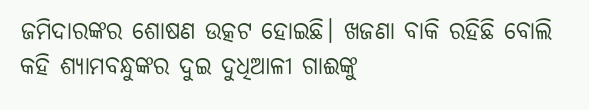ଜମିଦାରଙ୍କର ଶୋଷଣ ଉତ୍କଟ ହୋଇଛି। ଖଜଣା ବାକି ରହିଛି ବୋଲି କହି ଶ୍ୟାମବନ୍ଧୁଙ୍କର ଦୁଇ ଦୁଧିଆଳୀ ଗାଈଙ୍କୁ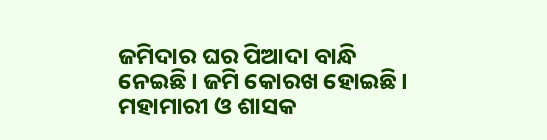ଜମିଦାର ଘର ପିଆଦା ବାନ୍ଧି ନେଇଛି। ଜମି କୋରଖ ହୋଇଛି। ମହାମାରୀ ଓ ଶାସକ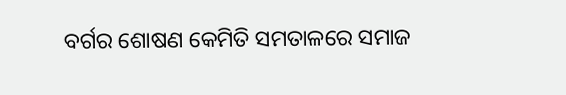ବର୍ଗର ଶୋଷଣ କେମିତି ସମତାଳରେ ସମାଜ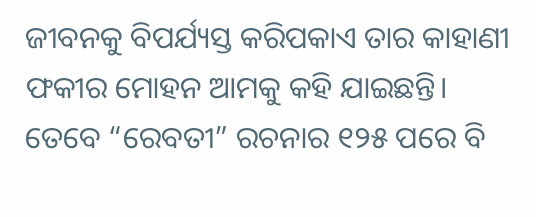ଜୀବନକୁ ବିପର୍ଯ୍ୟସ୍ତ କରିପକାଏ ତାର କାହାଣୀ ଫକୀର ମୋହନ ଆମକୁ କହି ଯାଇଛନ୍ତି।
ତେବେ “ରେବତୀ” ରଚନାର ୧୨୫ ପରେ ବି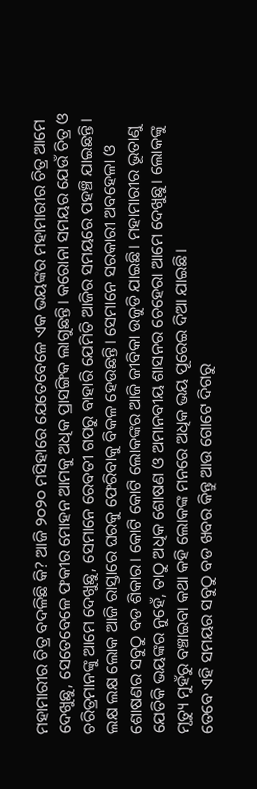ମହାମାରୀର ଚିତ୍ର ବଦଳିଛି କି? ଆଜି ୨୦୨୦ ମସିହାରେ ଯେତେବେଳେ ଏକ ଭୟଙ୍କର ମହାମାରୀର ଚିତ୍ର ଆମେ ଦେଖୁଛୁ, ସେତେବେଳେ ଫକୀର ମୋହନ ଆମକୁ ଅଧିକ ପ୍ରାସଙ୍ଗିକ ଲାଗୁଛନ୍ତି। କରୋନା ସମୟର ଯେଉଁ ଚିତ୍ର ଓ ଚରିତ୍ରମାନଙ୍କୁ ଆମେ ଦେଖୁଛୁ, ସେମାନେ ରେବତୀ ଗପରୁ ବାହାରି ଯେମିତି ଆଜିର ସମୟରେ ପହଞ୍ଚି ଯାଇଛନ୍ତି। ଲକ୍ଷ ଲକ୍ଷ ଲୋକ ଆଜି ରାସ୍ତାରେ ଘରକୁ ଫେରିବାକୁ ବିକଳ ହେଉଛନ୍ତି। ସେମାନେ ସରକାରୀ ଅବହେଳା ଓ ଶୋଷଣର ସବୁଠୁ ବଡ ଶିକାର। କୋଟି କୋଟି ଲୋକଙ୍କର ଆଜି ଜୀବିକା ଉଜୁଡି ଯାଇଛି। ମହାମାରୀର ଭୂତାଣୁ ଯେତିକି ଭୟଙ୍କର ନୁହେଁ, ତାଠୁ ଅଧିକ ଶୋଷଣ ଓ ଅମାନବୀୟ ଶାସନର ଚେହେରା ଆମେ ଦେଖୁଛୁ। ଲୋକଙ୍କୁ ମୃତ୍ୟୁ ମୁହଁରୁ ବଞ୍ଚାଇବା କଥା କହି ଲୋକଙ୍କ ମନରେ ଅଧିକ ଭୟ ପୂରେଇ ଦିଆ ଯାଇଛି।
ତେବେ ଏହି ସମୟର ସବୁଠୁ ବଡ ଖବର କିନ୍ତୁ ଆଉ ଗୋଟେ ଦିଗରୁ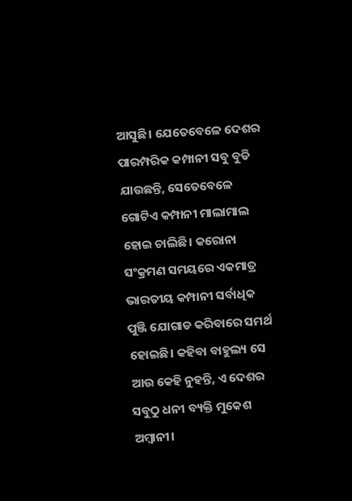ଆସୁଛି। ଯେତେବେଳେ ଦେଶର ପାରମ୍ପରିକ କମ୍ପାନୀ ସବୁ ବୁଡି ଯାଉଛନ୍ତି, ସେତେବେଳେ ଗୋଟିଏ କମ୍ପାନୀ ମାଲାମାଲ ହୋଇ ଚାଲିଛି। କରୋନା ସଂକ୍ରମଣ ସମୟରେ ଏକମାତ୍ର ଭାରତୀୟ କମ୍ପାନୀ ସର୍ବାଧିକ ପୁଞ୍ଜି ଯୋଗାଡ କରିବାରେ ସମର୍ଥ ହୋଇଛି। କହିବା ବାହୁଲ୍ୟ ସେ ଆଉ କେହି ନୁହନ୍ତି, ଏ ଦେଶର ସବୁଠୁ ଧନୀ ବ୍ୟକ୍ତି ମୁକେଶ ଅମ୍ବାନୀ।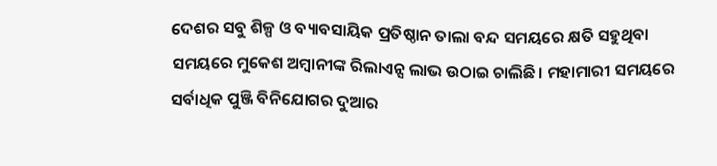ଦେଶର ସବୁ ଶିଳ୍ପ ଓ ବ୍ୟାବସାୟିକ ପ୍ରତିଷ୍ଠାନ ତାଲା ବନ୍ଦ ସମୟରେ କ୍ଷତି ସହୁଥିବା ସମୟରେ ମୁକେଶ ଅମ୍ବାନୀଙ୍କ ରିଲାଏନ୍ସ ଲାଭ ଉଠାଇ ଚାଲିଛି। ମହାମାରୀ ସମୟରେ ସର୍ବାଧିକ ପୁଞ୍ଜି ବିନିଯୋଗର ଦୁଆର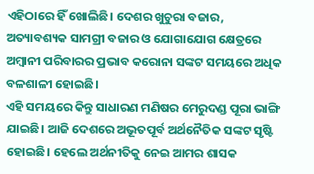ଏହିଠାରେ ହିଁ ଖୋଲିଛି। ଦେଶର ଖୁଚୁରା ବଜାର, ଅତ୍ୟାବଶ୍ୟକ ସାମଗ୍ରୀ ବଜାର ଓ ଯୋଗାଯୋଗ କ୍ଷେତ୍ରରେ ଅମ୍ବାନୀ ପରିବାରର ପ୍ରଭାବ କରୋନା ସଙ୍କଟ ସମୟରେ ଅଧିକ ବଳଶାଳୀ ହୋଇଛି।
ଏହି ସମୟରେ କିନ୍ତୁ ସାଧାରଣ ମଣିଷର ମେରୁଦଣ୍ଡ ପୂରା ଭାଙ୍ଗି ଯାଇଛି। ଆଜି ଦେଶରେ ଅଭୂତପୂର୍ବ ଅର୍ଥନୈତିକ ସଙ୍କଟ ସୃଷ୍ଟି ହୋଇଛି। ହେଲେ ଅର୍ଥନୀତିକୁ ନେଇ ଆମର ଶାସକ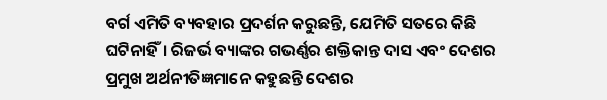ବର୍ଗ ଏମିତି ବ୍ୟବହାର ପ୍ରଦର୍ଶନ କରୁଛନ୍ତି, ଯେମିତି ସତରେ କିଛି ଘଟିନାହିଁ। ରିଜର୍ଭ ବ୍ୟାଙ୍କର ଗଭର୍ଣ୍ଣର ଶକ୍ତିକାନ୍ତ ଦାସ ଏବଂ ଦେଶର ପ୍ରମୁଖ ଅର୍ଥନୀତିଜ୍ଞମାନେ କହୁଛନ୍ତି ଦେଶର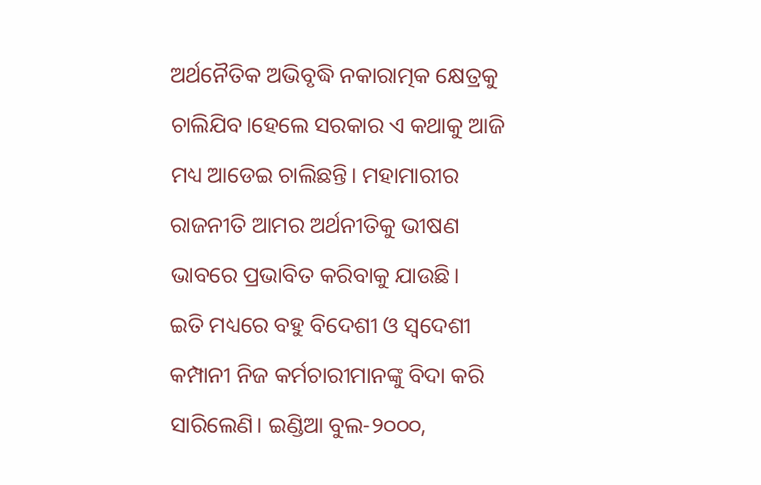ଅର୍ଥନୈତିକ ଅଭିବୃଦ୍ଧି ନକାରାତ୍ମକ କ୍ଷେତ୍ରକୁ ଚାଲିଯିବ।ହେଲେ ସରକାର ଏ କଥାକୁ ଆଜି ମଧ୍ୟ ଆଡେଇ ଚାଲିଛନ୍ତି। ମହାମାରୀର ରାଜନୀତି ଆମର ଅର୍ଥନୀତିକୁ ଭୀଷଣ ଭାବରେ ପ୍ରଭାବିତ କରିବାକୁ ଯାଉଛି।
ଇତି ମଧ୍ୟରେ ବହୁ ବିଦେଶୀ ଓ ସ୍ଵଦେଶୀ କମ୍ପାନୀ ନିଜ କର୍ମଚାରୀମାନଙ୍କୁ ବିଦା କରି ସାରିଲେଣି। ଇଣ୍ଡିଆ ବୁଲ-୨୦୦୦,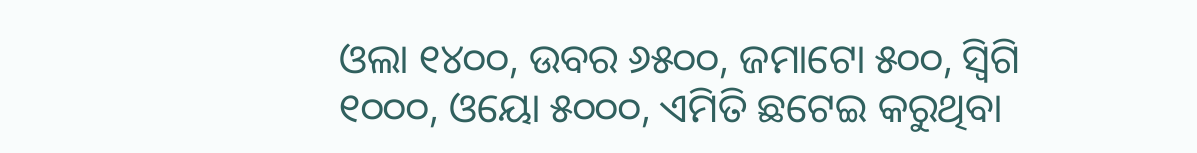ଓଲା ୧୪୦୦, ଉବର ୬୫୦୦, ଜମାଟୋ ୫୦୦, ସ୍ଵିଗି ୧୦୦୦, ଓୟୋ ୫୦୦୦, ଏମିତି ଛଟେଇ କରୁଥିବା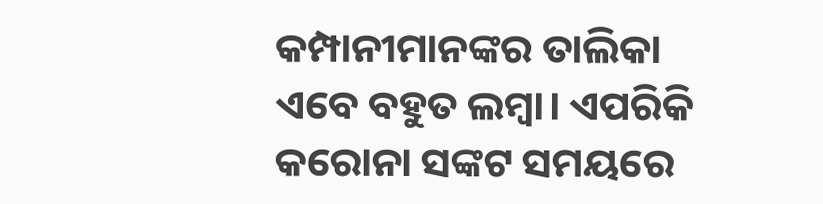କମ୍ପାନୀମାନଙ୍କର ତାଲିକା ଏବେ ବହୁତ ଲମ୍ବା। ଏପରିକି କରୋନା ସଙ୍କଟ ସମୟରେ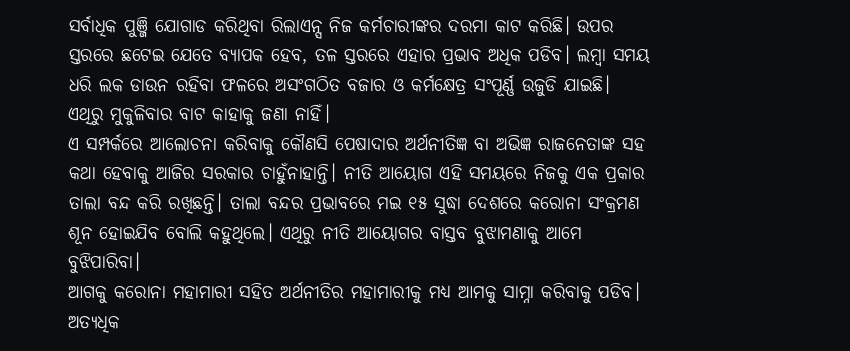ସର୍ବାଧିକ ପୁଞ୍ଜି ଯୋଗାଡ କରିଥିବା ରିଲାଏନ୍ସ ନିଜ କର୍ମଚାରୀଙ୍କର ଦରମା କାଟ କରିଛି। ଉପର ସ୍ତରରେ ଛଟେଇ ଯେତେ ବ୍ୟାପକ ହେବ, ତଳ ସ୍ତରରେ ଏହାର ପ୍ରଭାବ ଅଧିକ ପଡିବ। ଲମ୍ବା ସମୟ ଧରି ଲକ ଡାଉନ ରହିବା ଫଳରେ ଅସଂଗଠିତ ବଜାର ଓ କର୍ମକ୍ଷେତ୍ର ସଂପୂର୍ଣ୍ଣ ଉଜୁଡି ଯାଇଛି। ଏଥିରୁ ମୁକୁଳିବାର ବାଟ କାହାକୁ ଜଣା ନାହିଁ।
ଏ ସମ୍ପର୍କରେ ଆଲୋଚନା କରିବାକୁ କୌଣସି ପେଷାଦାର ଅର୍ଥନୀତିଜ୍ଞ ବା ଅଭିଜ୍ଞ ରାଜନେତାଙ୍କ ସହ କଥା ହେବାକୁ ଆଜିର ସରକାର ଚାହୁଁନାହାନ୍ତି। ନୀତି ଆୟୋଗ ଏହି ସମୟରେ ନିଜକୁ ଏକ ପ୍ରକାର ତାଲା ବନ୍ଦ କରି ରଖିଛନ୍ତି। ତାଲା ବନ୍ଦର ପ୍ରଭାବରେ ମଇ ୧୫ ସୁଦ୍ଧା ଦେଶରେ କରୋନା ସଂକ୍ରମଣ ଶୂନ ହୋଇଯିବ ବୋଲି କହୁଥିଲେ। ଏଥିରୁ ନୀତି ଆୟୋଗର ବାସ୍ତବ ବୁଝାମଣାକୁ ଆମେ ବୁଝିପାରିବା।
ଆଗକୁ କରୋନା ମହାମାରୀ ସହିତ ଅର୍ଥନୀତିର ମହାମାରୀକୁ ମଧ୍ୟ ଆମକୁ ସାମ୍ନା କରିବାକୁ ପଡିବ। ଅତ୍ୟଧିକ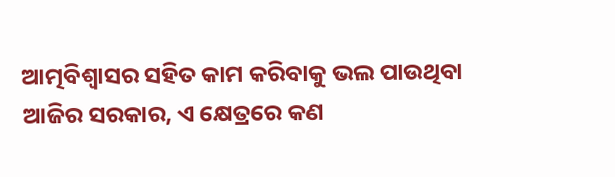ଆତ୍ମବିଶ୍ବାସର ସହିତ କାମ କରିବାକୁ ଭଲ ପାଉଥିବା ଆଜିର ସରକାର, ଏ କ୍ଷେତ୍ରରେ କଣ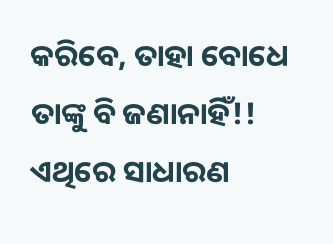କରିବେ, ତାହା ବୋଧେ ତାଙ୍କୁ ବି ଜଣାନାହିଁ!! ଏଥିରେ ସାଧାରଣ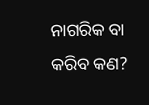ନାଗରିକ ବା କରିବ କଣ?